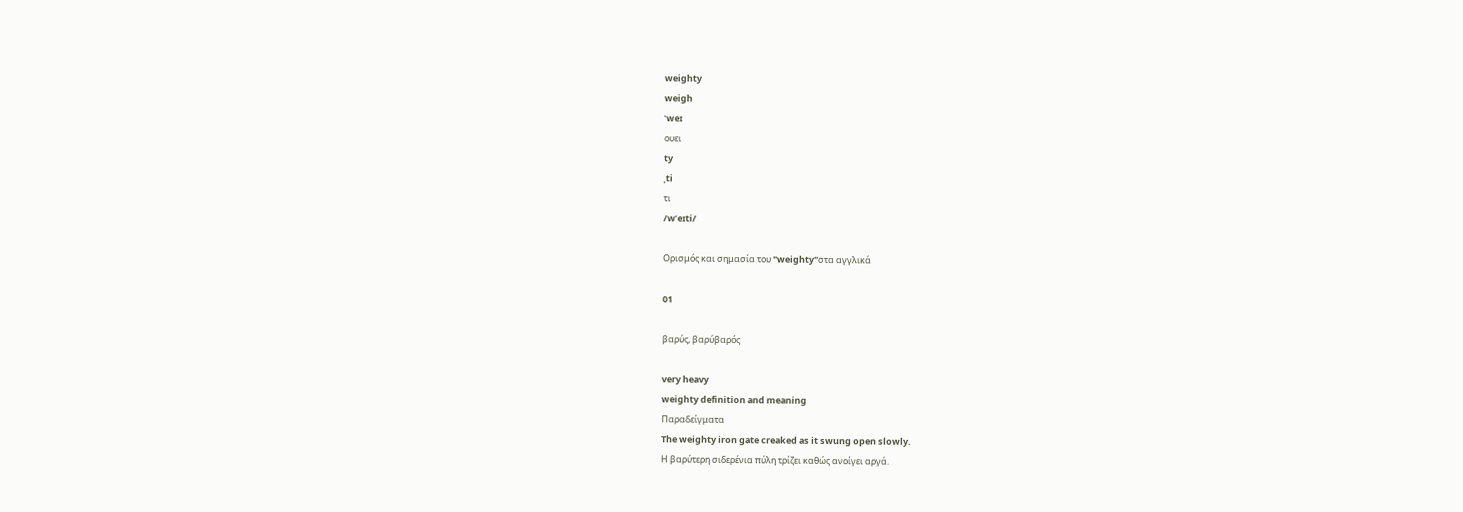weighty
weigh
ˈweɪ
ουει
ty
ˌti
τι
/wˈeɪti/

Ορισμός και σημασία του "weighty"στα αγγλικά

01

βαρύς, βαρύβαρός

very heavy
weighty definition and meaning
Παραδείγματα
The weighty iron gate creaked as it swung open slowly.
Η βαρύτερη σιδερένια πύλη τρίζει καθώς ανοίγει αργά.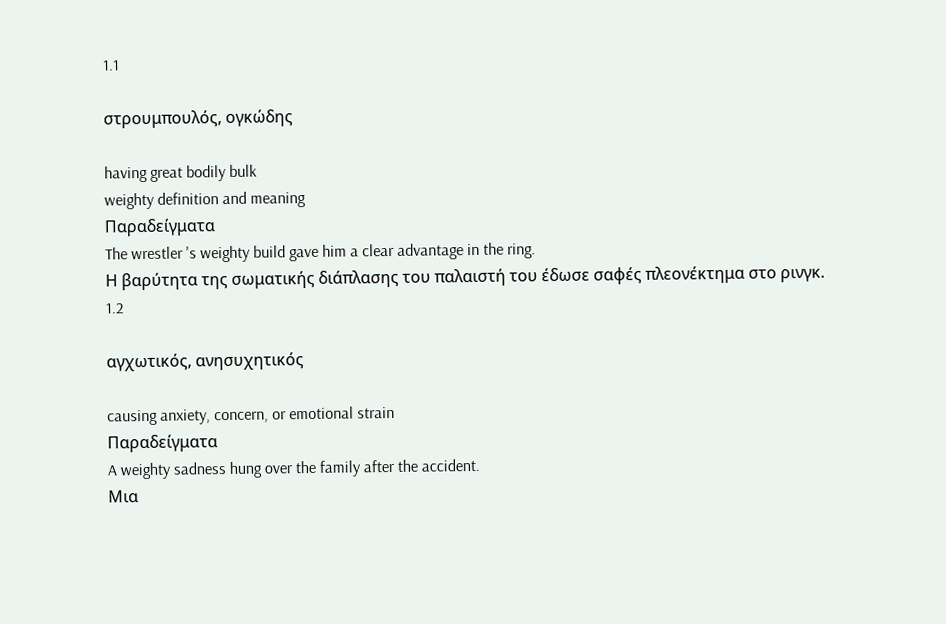1.1

στρουμπουλός, ογκώδης

having great bodily bulk
weighty definition and meaning
Παραδείγματα
The wrestler 's weighty build gave him a clear advantage in the ring.
Η βαρύτητα της σωματικής διάπλασης του παλαιστή του έδωσε σαφές πλεονέκτημα στο ρινγκ.
1.2

αγχωτικός, ανησυχητικός

causing anxiety, concern, or emotional strain
Παραδείγματα
A weighty sadness hung over the family after the accident.
Μια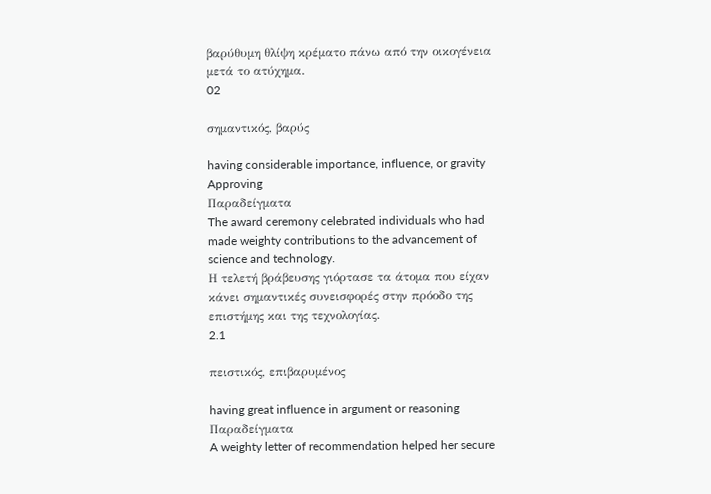βαρύθυμη θλίψη κρέματο πάνω από την οικογένεια μετά το ατύχημα.
02

σημαντικός, βαρύς

having considerable importance, influence, or gravity
Approving
Παραδείγματα
The award ceremony celebrated individuals who had made weighty contributions to the advancement of science and technology.
Η τελετή βράβευσης γιόρτασε τα άτομα που είχαν κάνει σημαντικές συνεισφορές στην πρόοδο της επιστήμης και της τεχνολογίας.
2.1

πειστικός, επιβαρυμένος

having great influence in argument or reasoning
Παραδείγματα
A weighty letter of recommendation helped her secure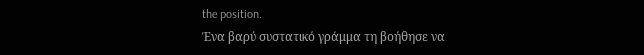the position.
Ένα βαρύ συστατικό γράμμα τη βοήθησε να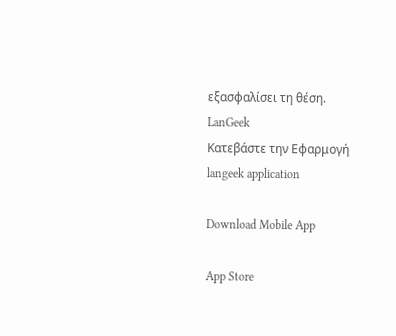εξασφαλίσει τη θέση.
LanGeek
Κατεβάστε την Εφαρμογή
langeek application

Download Mobile App

App Store